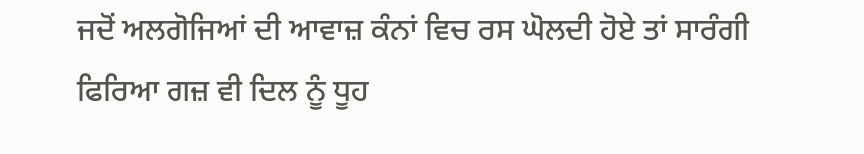ਜਦੋਂ ਅਲਗੋਜਿਆਂ ਦੀ ਆਵਾਜ਼ ਕੰਨਾਂ ਵਿਚ ਰਸ ਘੋਲਦੀ ਹੋਏ ਤਾਂ ਸਾਰੰਗੀ ਫਿਰਿਆ ਗਜ਼ ਵੀ ਦਿਲ ਨੂੰ ਧੂਹ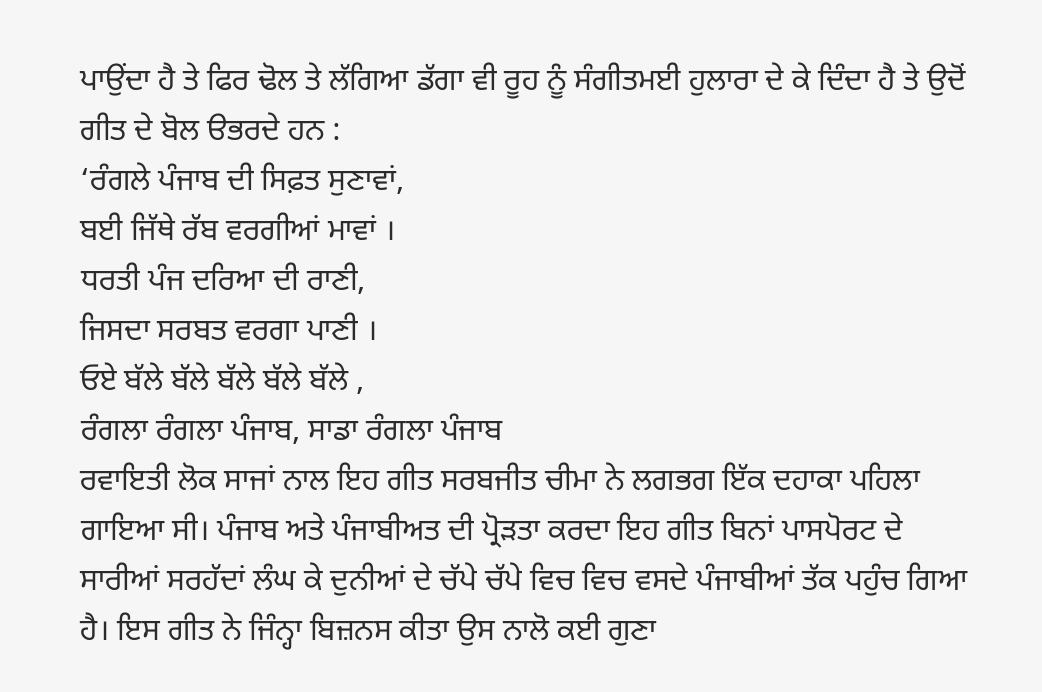ਪਾਉਂਦਾ ਹੈ ਤੇ ਫਿਰ ਢੋਲ ਤੇ ਲੱਗਿਆ ਡੱਗਾ ਵੀ ਰੂਹ ਨੂੰ ਸੰਗੀਤਮਈ ਹੁਲਾਰਾ ਦੇ ਕੇ ਦਿੰਦਾ ਹੈ ਤੇ ਉਦੋਂ ਗੀਤ ਦੇ ਬੋਲ ੳਭਰਦੇ ਹਨ :
‘ਰੰਗਲੇ ਪੰਜਾਬ ਦੀ ਸਿਫ਼ਤ ਸੁਣਾਵਾਂ,
ਬਈ ਜਿੱਥੇ ਰੱਬ ਵਰਗੀਆਂ ਮਾਵਾਂ ।
ਧਰਤੀ ਪੰਜ ਦਰਿਆ ਦੀ ਰਾਣੀ,
ਜਿਸਦਾ ਸਰਬਤ ਵਰਗਾ ਪਾਣੀ ।
ਓਏ ਬੱਲੇ ਬੱਲੇ ਬੱਲੇ ਬੱਲੇ ਬੱਲੇ ,
ਰੰਗਲਾ ਰੰਗਲਾ ਪੰਜਾਬ, ਸਾਡਾ ਰੰਗਲਾ ਪੰਜਾਬ
ਰਵਾਇਤੀ ਲੋਕ ਸਾਜਾਂ ਨਾਲ ਇਹ ਗੀਤ ਸਰਬਜੀਤ ਚੀਮਾ ਨੇ ਲਗਭਗ ਇੱਕ ਦਹਾਕਾ ਪਹਿਲਾ ਗਾਇਆ ਸੀ। ਪੰਜਾਬ ਅਤੇ ਪੰਜਾਬੀਅਤ ਦੀ ਪ੍ਰੋੜਤਾ ਕਰਦਾ ਇਹ ਗੀਤ ਬਿਨਾਂ ਪਾਸਪੋਰਟ ਦੇ ਸਾਰੀਆਂ ਸਰਹੱਦਾਂ ਲੰਘ ਕੇ ਦੁਨੀਆਂ ਦੇ ਚੱਪੇ ਚੱਪੇ ਵਿਚ ਵਿਚ ਵਸਦੇ ਪੰਜਾਬੀਆਂ ਤੱਕ ਪਹੁੰਚ ਗਿਆ ਹੈ। ਇਸ ਗੀਤ ਨੇ ਜਿੰਨ੍ਹਾ ਬਿਜ਼ਨਸ ਕੀਤਾ ਉਸ ਨਾਲੋ ਕਈ ਗੁਣਾ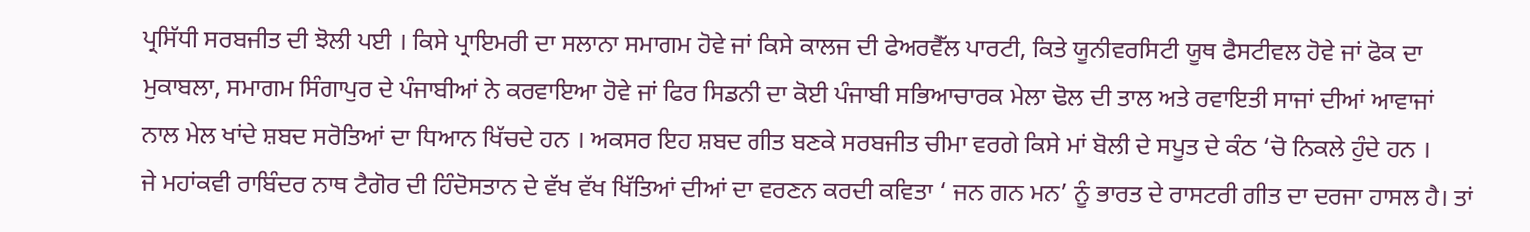ਪ੍ਰਸਿੱਧੀ ਸਰਬਜੀਤ ਦੀ ਝੋਲੀ ਪਈ । ਕਿਸੇ ਪ੍ਰਾਇਮਰੀ ਦਾ ਸਲਾਨਾ ਸਮਾਗਮ ਹੋਵੇ ਜਾਂ ਕਿਸੇ ਕਾਲਜ ਦੀ ਫੇਅਰਵੈੱਲ ਪਾਰਟੀ, ਕਿਤੇ ਯੂਨੀਵਰਸਿਟੀ ਯੂਥ ਫੈਸਟੀਵਲ ਹੋਵੇ ਜਾਂ ਫੋਕ ਦਾ ਮੁਕਾਬਲਾ, ਸਮਾਗਮ ਸਿੰਗਾਪੁਰ ਦੇ ਪੰਜਾਬੀਆਂ ਨੇ ਕਰਵਾਇਆ ਹੋਵੇ ਜਾਂ ਫਿਰ ਸਿਡਨੀ ਦਾ ਕੋਈ ਪੰਜਾਬੀ ਸਭਿਆਚਾਰਕ ਮੇਲਾ ਢੋਲ ਦੀ ਤਾਲ ਅਤੇ ਰਵਾਇਤੀ ਸਾਜਾਂ ਦੀਆਂ ਆਵਾਜਾਂ ਨਾਲ ਮੇਲ ਖਾਂਦੇ ਸ਼ਬਦ ਸਰੋਤਿਆਂ ਦਾ ਧਿਆਨ ਖਿੱਚਦੇ ਹਨ । ਅਕਸਰ ਇਹ ਸ਼ਬਦ ਗੀਤ ਬਣਕੇ ਸਰਬਜੀਤ ਚੀਮਾ ਵਰਗੇ ਕਿਸੇ ਮਾਂ ਬੋਲੀ ਦੇ ਸਪੂਤ ਦੇ ਕੰਠ ‘ਚੋ ਨਿਕਲੇ ਹੁੰਦੇ ਹਨ ।
ਜੇ ਮਹਾਂਕਵੀ ਰਾਬਿੰਦਰ ਨਾਥ ਟੈਗੋਰ ਦੀ ਹਿੰਦੋਸਤਾਨ ਦੇ ਵੱਖ ਵੱਖ ਖਿੱਤਿਆਂ ਦੀਆਂ ਦਾ ਵਰਣਨ ਕਰਦੀ ਕਵਿਤਾ ‘ ਜਨ ਗਨ ਮਨ’ ਨੂੰ ਭਾਰਤ ਦੇ ਰਾਸਟਰੀ ਗੀਤ ਦਾ ਦਰਜਾ ਹਾਸਲ ਹੈ। ਤਾਂ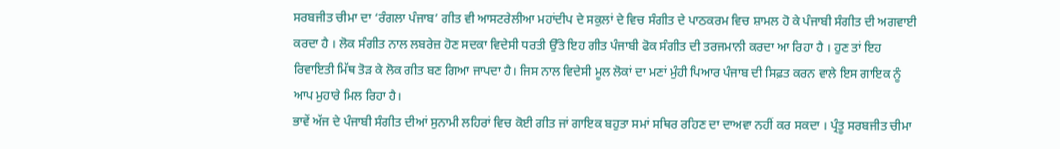ਸਰਬਜੀਤ ਚੀਮਾ ਦਾ ‘ਰੰਗਲਾ ਪੰਜਾਬ’ ਗੀਤ ਵੀ ਆਸਟਰੇਲੀਆ ਮਹਾਂਦੀਪ ਦੇ ਸਕੁਲਾਂ ਦੇ ਵਿਚ ਸੰਗੀਤ ਦੇ ਪਾਠਕਰਮ ਵਿਚ ਸ਼ਾਮਲ ਹੋ ਕੇ ਪੰਜਾਬੀ ਸੰਗੀਤ ਦੀ ਅਗਵਾਈ ਕਰਦਾ ਹੈ । ਲੋਕ ਸੰਗੀਤ ਨਾਲ ਲਬਰੇਜ਼ ਹੋਣ ਸਦਕਾ ਵਿਦੇਸੀ ਧਰਤੀ ਉੱਤੇ ਇਹ ਗੀਤ ਪੰਜਾਬੀ ਫੋਕ ਸੰਗੀਤ ਦੀ ਤਰਜਮਾਨੀ ਕਰਦਾ ਆ ਰਿਹਾ ਹੈ । ਹੁਣ ਤਾਂ ਇਹ ਰਿਵਾਇਤੀ ਮਿੱਥ ਤੋੜ ਕੇ ਲੋਕ ਗੀਤ ਬਣ ਗਿਆ ਜਾਪਦਾ ਹੈ। ਜਿਸ ਨਾਲ ਵਿਦੇਸੀ ਮੂਲ ਲੋਕਾਂ ਦਾ ਮਣਾਂ ਮੁੰਹੀ ਪਿਆਰ ਪੰਜਾਬ ਦੀ ਸਿਫ਼ਤ ਕਰਨ ਵਾਲੇ ਇਸ ਗਾਇਕ ਨੂੰ ਆਪ ਮੁਹਾਰੇ ਮਿਲ ਰਿਹਾ ਹੈ।
ਭਾਵੇਂ ਅੱਜ ਦੇ ਪੰਜਾਬੀ ਸੰਗੀਤ ਦੀਆਂ ਸੁਨਾਮੀ ਲਹਿਰਾਂ ਵਿਚ ਕੋਈ ਗੀਤ ਜਾਂ ਗਾਇਕ ਬਹੁਤਾ ਸਮਾਂ ਸਥਿਰ ਰਹਿਣ ਦਾ ਦਾਅਵਾ ਨਹੀਂ ਕਰ ਸਕਦਾ । ਪ੍ਰੰਤੂ ਸਰਬਜੀਤ ਚੀਮਾ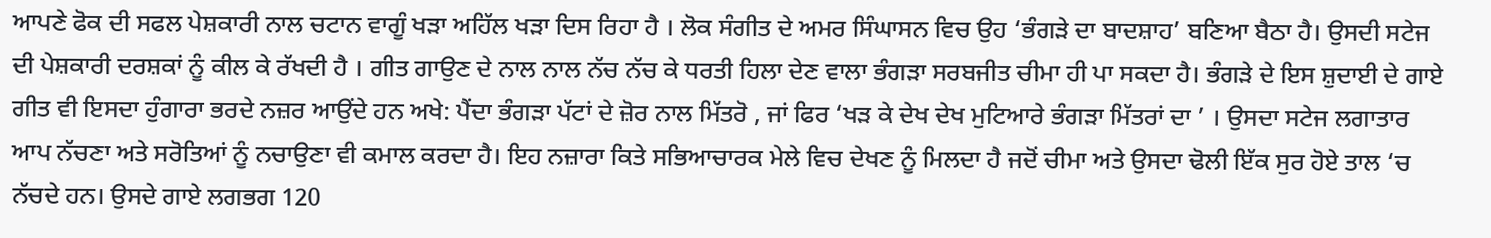ਆਪਣੇ ਫੋਕ ਦੀ ਸਫਲ ਪੇਸ਼ਕਾਰੀ ਨਾਲ ਚਟਾਨ ਵਾਗੂੰ ਖੜਾ ਅਹਿੱਲ ਖੜਾ ਦਿਸ ਰਿਹਾ ਹੈ । ਲੋਕ ਸੰਗੀਤ ਦੇ ਅਮਰ ਸਿੰਘਾਸਨ ਵਿਚ ਉਹ ‘ਭੰਗੜੇ ਦਾ ਬਾਦਸ਼ਾਹ’ ਬਣਿਆ ਬੈਠਾ ਹੈ। ਉਸਦੀ ਸਟੇਜ ਦੀ ਪੇਸ਼ਕਾਰੀ ਦਰਸ਼ਕਾਂ ਨੂੰ ਕੀਲ ਕੇ ਰੱਖਦੀ ਹੈ । ਗੀਤ ਗਾਉਣ ਦੇ ਨਾਲ ਨਾਲ ਨੱਚ ਨੱਚ ਕੇ ਧਰਤੀ ਹਿਲਾ ਦੇਣ ਵਾਲਾ ਭੰਗੜਾ ਸਰਬਜੀਤ ਚੀਮਾ ਹੀ ਪਾ ਸਕਦਾ ਹੈ। ਭੰਗੜੇ ਦੇ ਇਸ ਸ਼ੁਦਾਈ ਦੇ ਗਾਏ ਗੀਤ ਵੀ ਇਸਦਾ ਹੁੰਗਾਰਾ ਭਰਦੇ ਨਜ਼ਰ ਆਉਂਦੇ ਹਨ ਅਖੇ: ਪੈਂਦਾ ਭੰਗੜਾ ਪੱਟਾਂ ਦੇ ਜ਼ੋਰ ਨਾਲ ਮਿੱਤਰੋ , ਜਾਂ ਫਿਰ ‘ਖੜ ਕੇ ਦੇਖ ਦੇਖ ਮੁਟਿਆਰੇ ਭੰਗੜਾ ਮਿੱਤਰਾਂ ਦਾ ’ । ਉਸਦਾ ਸਟੇਜ ਲਗਾਤਾਰ ਆਪ ਨੱਚਣਾ ਅਤੇ ਸਰੋਤਿਆਂ ਨੂੰ ਨਚਾਉਣਾ ਵੀ ਕਮਾਲ ਕਰਦਾ ਹੈ। ਇਹ ਨਜ਼ਾਰਾ ਕਿਤੇ ਸਭਿਆਚਾਰਕ ਮੇਲੇ ਵਿਚ ਦੇਖਣ ਨੂੰ ਮਿਲਦਾ ਹੈ ਜਦੋਂ ਚੀਮਾ ਅਤੇ ਉਸਦਾ ਢੋਲੀ ਇੱਕ ਸੁਰ ਹੋਏ ਤਾਲ ‘ਚ ਨੱਚਦੇ ਹਨ। ਉਸਦੇ ਗਾਏ ਲਗਭਗ 120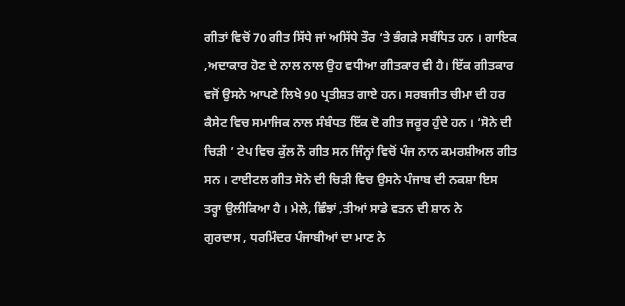ਗੀਤਾਂ ਵਿਚੋਂ 70 ਗੀਤ ਸਿੱਧੇ ਜਾਂ ਅਸਿੱਧੇ ਤੌਰ ‘ਤੇ ਭੰਗੜੇ ਸਬੰਧਿਤ ਹਨ । ਗਾਇਕ ,ਅਦਾਕਾਰ ਹੋਣ ਦੇ ਨਾਲ ਨਾਲ ਉਹ ਵਧੀਆ ਗੀਤਕਾਰ ਵੀ ਹੈ। ਇੱਕ ਗੀਤਕਾਰ ਵਜੋਂ ਉਸਨੇ ਆਪਣੇ ਲਿਖੇ 90 ਪ੍ਰਤੀਸ਼ਤ ਗਾਏ ਹਨ। ਸਰਬਜੀਤ ਚੀਮਾ ਦੀ ਹਰ ਕੈਸੇਟ ਵਿਚ ਸਮਾਜਿਕ ਨਾਲ ਸੰਬੰਧਤ ਇੱਕ ਦੋ ਗੀਤ ਜਰੂਰ ਹੁੰਦੇ ਹਨ । ‘ਸੋਨੇ ਦੀ ਚਿੜੀ ’ ਟੇਪ ਵਿਚ ਕੁੱਲ ਨੌ ਗੀਤ ਸਨ ਜਿੰਨ੍ਹਾਂ ਵਿਚੋਂ ਪੰਜ ਨਾਨ ਕਮਰਸ਼ੀਅਲ ਗੀਤ ਸਨ । ਟਾਈਟਲ ਗੀਤ ਸੋਨੇ ਦੀ ਚਿੜੀ ਵਿਚ ਉਸਨੇ ਪੰਜਾਬ ਦੀ ਨਕਸ਼ਾ ਇਸ ਤਰ੍ਹਾ ਉਲੀਕਿਆ ਹੈ । ਮੇਲੇ, ਛਿੰਝਾਂ ,ਤੀਆਂ ਸਾਡੇ ਵਤਨ ਦੀ ਸ਼ਾਨ ਨੇ
ਗੁਰਦਾਸ , ਧਰਮਿੰਦਰ ਪੰਜਾਬੀਆਂ ਦਾ ਮਾਣ ਨੇ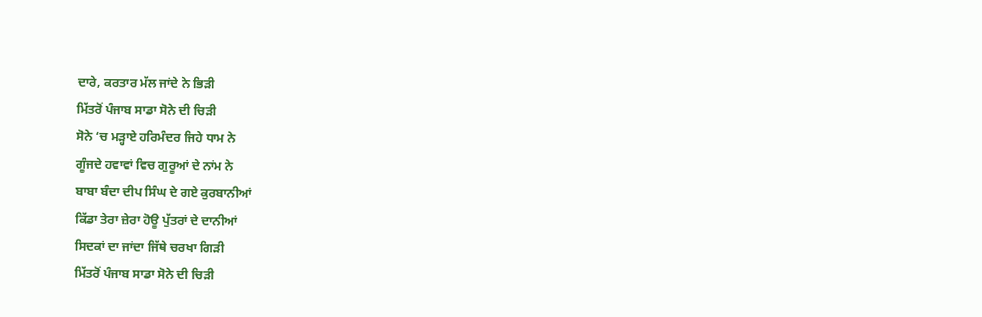ਦਾਰੇ, ਕਰਤਾਰ ਮੱਲ ਜਾਂਦੇ ਨੇ ਭਿੜੀ
ਮਿੱਤਰੋਂ ਪੰਜਾਬ ਸਾਡਾ ਸੋਨੇ ਦੀ ਚਿੜੀ
ਸੋਨੇ ‘ਚ ਮੜ੍ਹਾਏ ਹਰਿਮੰਦਰ ਜਿਹੇ ਧਾਮ ਨੇ
ਗੂੰਜਦੇ ਹਵਾਵਾਂ ਵਿਚ ਗੁਰੂਆਂ ਦੇ ਨਾਂਮ ਨੇ
ਬਾਬਾ ਬੰਦਾ ਦੀਪ ਸਿੰਘ ਦੇ ਗਏ ਕੁਰਬਾਨੀਆਂ
ਕਿੱਡਾ ਤੇਰਾ ਜ਼ੇਰਾ ਹੋਊ ਪੁੱਤਰਾਂ ਦੇ ਦਾਨੀਆਂ
ਸਿਦਕਾਂ ਦਾ ਜਾਂਦਾ ਜਿੱਥੇ ਚਰਖਾ ਗਿੜੀ
ਮਿੱਤਰੋਂ ਪੰਜਾਬ ਸਾਡਾ ਸੋਨੇ ਦੀ ਚਿੜੀ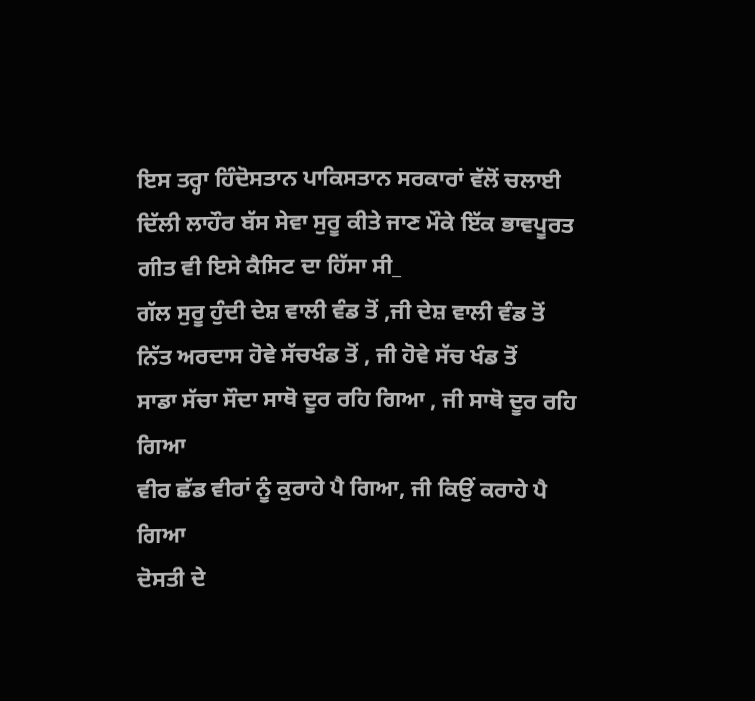ਇਸ ਤਰ੍ਹਾ ਹਿੰਦੋਸਤਾਨ ਪਾਕਿਸਤਾਨ ਸਰਕਾਰਾਂ ਵੱਲੋਂ ਚਲਾਈ ਦਿੱਲੀ ਲਾਹੌਰ ਬੱਸ ਸੇਵਾ ਸੁਰੂ ਕੀਤੇ ਜਾਣ ਮੌਕੇ ਇੱਕ ਭਾਵਪੂਰਤ ਗੀਤ ਵੀ ਇਸੇ ਕੈਸਿਟ ਦਾ ਹਿੱਸਾ ਸੀ_
ਗੱਲ ਸੁਰੂ ਹੁੰਦੀ ਦੇਸ਼ ਵਾਲੀ ਵੰਡ ਤੋਂ ,ਜੀ ਦੇਸ਼ ਵਾਲੀ ਵੰਡ ਤੋਂ
ਨਿੱਤ ਅਰਦਾਸ ਹੋਵੇ ਸੱਚਖੰਡ ਤੋਂ , ਜੀ ਹੋਵੇ ਸੱਚ ਖੰਡ ਤੋਂ
ਸਾਡਾ ਸੱਚਾ ਸੌਦਾ ਸਾਥੋ ਦੂਰ ਰਹਿ ਗਿਆ , ਜੀ ਸਾਥੋ ਦੂਰ ਰਹਿ ਗਿਆ
ਵੀਰ ਛੱਡ ਵੀਰਾਂ ਨੂੰ ਕੁਰਾਹੇ ਪੈ ਗਿਆ, ਜੀ ਕਿਉਂ ਕਰਾਹੇ ਪੈ ਗਿਆ
ਦੋਸਤੀ ਦੇ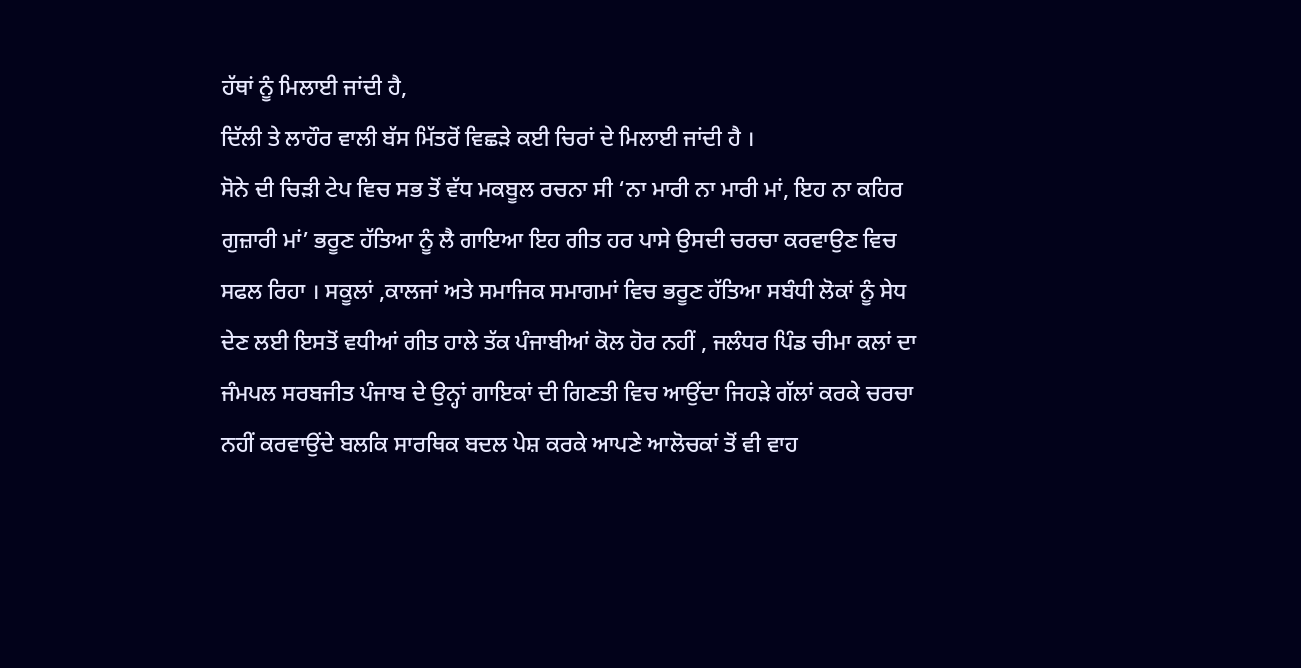ਹੱਥਾਂ ਨੂੰ ਮਿਲਾਈ ਜਾਂਦੀ ਹੈ,
ਦਿੱਲੀ ਤੇ ਲਾਹੌਰ ਵਾਲੀ ਬੱਸ ਮਿੱਤਰੋਂ ਵਿਛੜੇ ਕਈ ਚਿਰਾਂ ਦੇ ਮਿਲਾਈ ਜਾਂਦੀ ਹੈ ।
ਸੋਨੇ ਦੀ ਚਿੜੀ ਟੇਪ ਵਿਚ ਸਭ ਤੋਂ ਵੱਧ ਮਕਬੂਲ ਰਚਨਾ ਸੀ ‘ਨਾ ਮਾਰੀ ਨਾ ਮਾਰੀ ਮਾਂ, ਇਹ ਨਾ ਕਹਿਰ ਗੁਜ਼ਾਰੀ ਮਾਂ’ ਭਰੂਣ ਹੱਤਿਆ ਨੂੰ ਲੈ ਗਾਇਆ ਇਹ ਗੀਤ ਹਰ ਪਾਸੇ ਉਸਦੀ ਚਰਚਾ ਕਰਵਾਉਣ ਵਿਚ ਸਫਲ ਰਿਹਾ । ਸਕੂਲਾਂ ,ਕਾਲਜਾਂ ਅਤੇ ਸਮਾਜਿਕ ਸਮਾਗਮਾਂ ਵਿਚ ਭਰੂਣ ਹੱਤਿਆ ਸਬੰਧੀ ਲੋਕਾਂ ਨੂੰ ਸੇਧ ਦੇਣ ਲਈ ਇਸਤੋਂ ਵਧੀਆਂ ਗੀਤ ਹਾਲੇ ਤੱਕ ਪੰਜਾਬੀਆਂ ਕੋਲ ਹੋਰ ਨਹੀਂ , ਜਲੰਧਰ ਪਿੰਡ ਚੀਮਾ ਕਲਾਂ ਦਾ ਜੰਮਪਲ ਸਰਬਜੀਤ ਪੰਜਾਬ ਦੇ ਉਨ੍ਹਾਂ ਗਾਇਕਾਂ ਦੀ ਗਿਣਤੀ ਵਿਚ ਆਉਂਦਾ ਜਿਹੜੇ ਗੱਲਾਂ ਕਰਕੇ ਚਰਚਾ ਨਹੀਂ ਕਰਵਾਉਂਦੇ ਬਲਕਿ ਸਾਰਥਿਕ ਬਦਲ ਪੇਸ਼ ਕਰਕੇ ਆਪਣੇ ਆਲੋਚਕਾਂ ਤੋਂ ਵੀ ਵਾਹ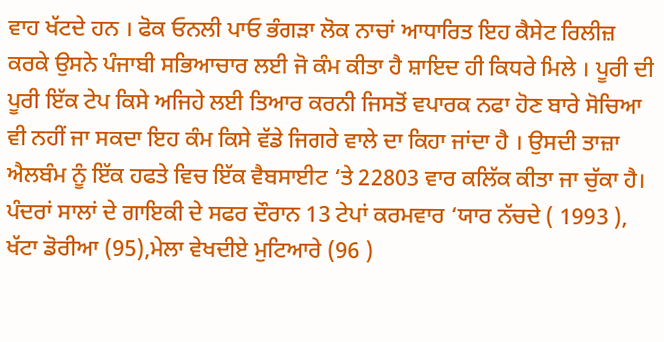ਵਾਹ ਖੱਟਦੇ ਹਨ । ਫੋਕ ਓਨਲੀ ਪਾਓ ਭੰਗੜਾ ਲੋਕ ਨਾਚਾਂ ਆਧਾਰਿਤ ਇਹ ਕੈਸੇਟ ਰਿਲੀਜ਼ ਕਰਕੇ ਉਸਨੇ ਪੰਜਾਬੀ ਸਭਿਆਚਾਰ ਲਈ ਜੋ ਕੰਮ ਕੀਤਾ ਹੈ ਸ਼ਾਇਦ ਹੀ ਕਿਧਰੇ ਮਿਲੇ । ਪੂਰੀ ਦੀ ਪੂਰੀ ਇੱਕ ਟੇਪ ਕਿਸੇ ਅਜਿਹੇ ਲਈ ਤਿਆਰ ਕਰਨੀ ਜਿਸਤੋਂ ਵਪਾਰਕ ਨਫਾ ਹੋਣ ਬਾਰੇ ਸੋਚਿਆ ਵੀ ਨਹੀਂ ਜਾ ਸਕਦਾ ਇਹ ਕੰਮ ਕਿਸੇ ਵੱਡੇ ਜਿਗਰੇ ਵਾਲੇ ਦਾ ਕਿਹਾ ਜਾਂਦਾ ਹੈ । ਉਸਦੀ ਤਾਜ਼ਾ ਐਲਬੰਮ ਨੂੰ ਇੱਕ ਹਫਤੇ ਵਿਚ ਇੱਕ ਵੈਬਸਾਈਟ ‘ਤੇ 22803 ਵਾਰ ਕਲਿੱਕ ਕੀਤਾ ਜਾ ਚੁੱਕਾ ਹੈ। ਪੰਦਰਾਂ ਸਾਲਾਂ ਦੇ ਗਾਇਕੀ ਦੇ ਸਫਰ ਦੌਰਾਨ 13 ਟੇਪਾਂ ਕਰਮਵਾਰ ‘ਯਾਰ ਨੱਚਦੇ ( 1993 ), ਖੱਟਾ ਡੋਰੀਆ (95),ਮੇਲਾ ਵੇਖਦੀਏ ਮੁਟਿਆਰੇ (96 )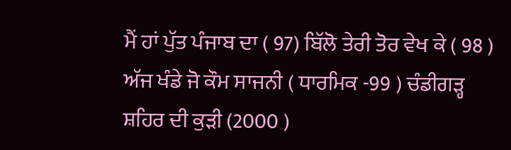ਮੈਂ ਹਾਂ ਪੁੱਤ ਪੰਜਾਬ ਦਾ ( 97) ਬਿੱਲੋ ਤੇਰੀ ਤੋਰ ਵੇਖ ਕੇ ( 98 ) ਅੱਜ ਖੰਡੇ ਜੋ ਕੌਮ ਸਾਜਨੀ ( ਧਾਰਮਿਕ -99 ) ਚੰਡੀਗੜ੍ਹ ਸ਼ਹਿਰ ਦੀ ਕੁੜੀ (2000 )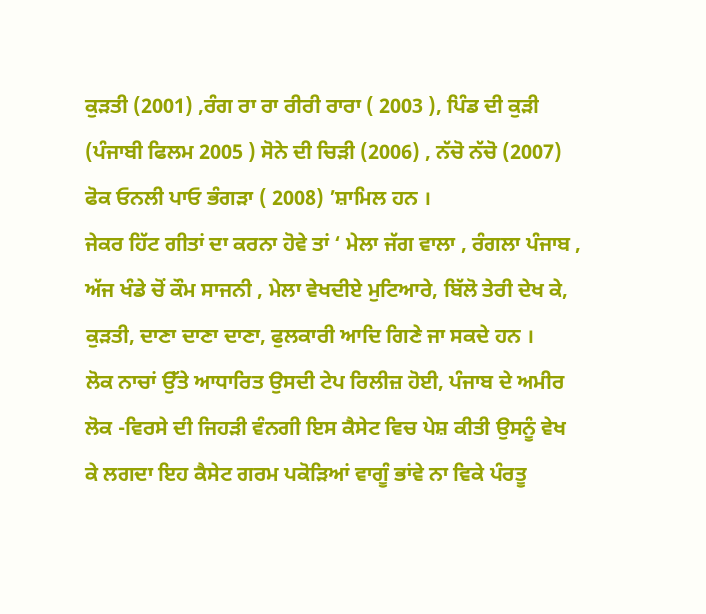ਕੁੜਤੀ (2001) ,ਰੰਗ ਰਾ ਰਾ ਰੀਰੀ ਰਾਰਾ ( 2003 ), ਪਿੰਡ ਦੀ ਕੁੜੀ (ਪੰਜਾਬੀ ਫਿਲਮ 2005 ) ਸੋਨੇ ਦੀ ਚਿੜੀ (2006) , ਨੱਚੋ ਨੱਚੋ (2007) ਫੋਕ ਓਨਲੀ ਪਾਓ ਭੰਗੜਾ ( 2008) ’ਸ਼ਾਮਿਲ ਹਨ ।
ਜੇਕਰ ਹਿੱਟ ਗੀਤਾਂ ਦਾ ਕਰਨਾ ਹੋਵੇ ਤਾਂ ‘ ਮੇਲਾ ਜੱਗ ਵਾਲਾ , ਰੰਗਲਾ ਪੰਜਾਬ , ਅੱਜ ਖੰਡੇ ਚੋਂ ਕੌਮ ਸਾਜਨੀ , ਮੇਲਾ ਵੇਖਦੀਏ ਮੁਟਿਆਰੇ, ਬਿੱਲੋ ਤੇਰੀ ਦੇਖ ਕੇ, ਕੁੜਤੀ, ਦਾਣਾ ਦਾਣਾ ਦਾਣਾ, ਫੁਲਕਾਰੀ ਆਦਿ ਗਿਣੇ ਜਾ ਸਕਦੇ ਹਨ ।
ਲੋਕ ਨਾਚਾਂ ਉੱਤੇ ਆਧਾਰਿਤ ਉਸਦੀ ਟੇਪ ਰਿਲੀਜ਼ ਹੋਈ, ਪੰਜਾਬ ਦੇ ਅਮੀਰ ਲੋਕ -ਵਿਰਸੇ ਦੀ ਜਿਹੜੀ ਵੰਨਗੀ ਇਸ ਕੈਸੇਟ ਵਿਚ ਪੇਸ਼ ਕੀਤੀ ਉਸਨੂੰ ਵੇਖ ਕੇ ਲਗਦਾ ਇਹ ਕੈਸੇਟ ਗਰਮ ਪਕੋੜਿਆਂ ਵਾਗੂੰ ਭਾਂਵੇ ਨਾ ਵਿਕੇ ਪੰਰਤੂ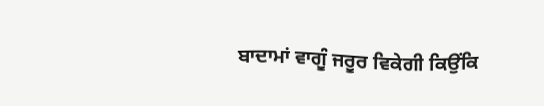ਬਾਦਾਮਾਂ ਵਾਗੂੰ ਜਰੂਰ ਵਿਕੇਗੀ ਕਿਉਂਕਿ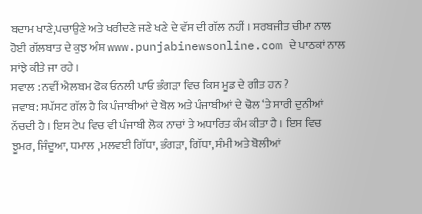ਬਦਾਮ ਖਾਣੇ,ਪਚਾਉਣੇ ਅਤੇ ਖਰੀਦਣੇ ਜਣੇ ਖਣੇ ਦੇ ਵੱਸ ਦੀ ਗੱਲ ਨਹੀਂ । ਸਰਬਜੀਤ ਚੀਮਾ ਨਾਲ ਹੋਈ ਗੱਲਬਾਤ ਦੇ ਕੁਝ ਅੰਸ਼ www.punjabinewsonline.com ਦੇ ਪਾਠਕਾਂ ਨਾਲ ਸਾਂਝੇ ਕੀਤੇ ਜਾ ਰਹੇ ।
ਸਵਾਲ : ਨਵੀਂ ਐਲਬਮ ਫੋਕ ਓਨਲੀ ਪਾਓ ਭੰਗੜਾ ਵਿਚ ਕਿਸ ਮੂਡ ਦੇ ਗੀਤ ਹਨ ?
ਜਵਾਬ: ਸਪੱਸਟ ਗੱਲ ਹੈ ਕਿ ਪੰਜਾਬੀਆਂ ਦੇ ਬੋਲ ਅਤੇ ਪੰਜਾਬੀਆਂ ਦੇ ਢੋਲ ‘ਤੇ ਸਾਰੀ ਦੁਨੀਆਂ ਨੱਚਦੀ ਹੈ । ਇਸ ਟੇਪ ਵਿਚ ਵੀ ਪੰਜਾਬੀ ਲੋਕ ਨਾਚਾਂ ਤੇ ਅਧਾਰਿਤ ਕੰਮ ਕੀਤਾ ਹੈ । ਇਸ ਵਿਚ ਝੂਮਰ, ਜਿੰਦੂਆ, ਧਮਾਲ ,ਮਲਵਈ ਗਿੱਧਾ, ਭੰਗੜਾ, ਗਿੱਧਾ, ਸੰਮੀ ਅਤੇ ਬੋਲੀਆਂ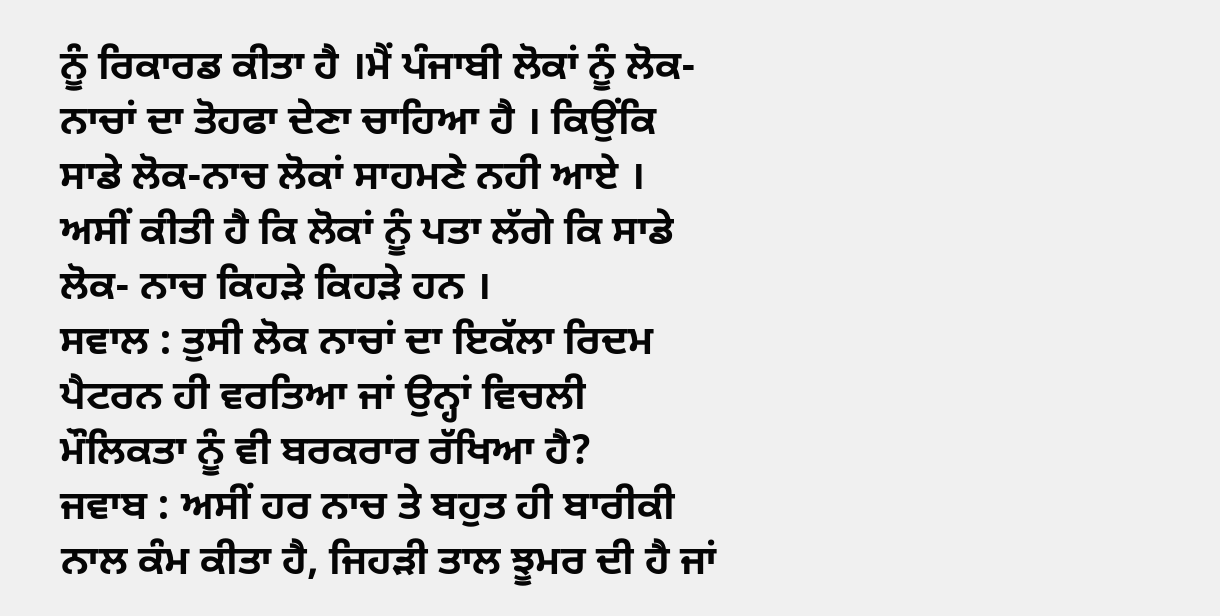ਨੂੰ ਰਿਕਾਰਡ ਕੀਤਾ ਹੈ ।ਮੈਂ ਪੰਜਾਬੀ ਲੋਕਾਂ ਨੂੰ ਲੋਕ-ਨਾਚਾਂ ਦਾ ਤੋਹਫਾ ਦੇਣਾ ਚਾਹਿਆ ਹੈ । ਕਿਉਂਕਿ ਸਾਡੇ ਲੋਕ-ਨਾਚ ਲੋਕਾਂ ਸਾਹਮਣੇ ਨਹੀ ਆਏ । ਅਸੀਂ ਕੀਤੀ ਹੈ ਕਿ ਲੋਕਾਂ ਨੂੰ ਪਤਾ ਲੱਗੇ ਕਿ ਸਾਡੇ ਲੋਕ- ਨਾਚ ਕਿਹੜੇ ਕਿਹੜੇ ਹਨ ।
ਸਵਾਲ : ਤੁਸੀ ਲੋਕ ਨਾਚਾਂ ਦਾ ਇਕੱਲਾ ਰਿਦਮ ਪੈਟਰਨ ਹੀ ਵਰਤਿਆ ਜਾਂ ਉਨ੍ਹਾਂ ਵਿਚਲੀ ਮੌਲਿਕਤਾ ਨੂੰ ਵੀ ਬਰਕਰਾਰ ਰੱਖਿਆ ਹੈ?
ਜਵਾਬ : ਅਸੀਂ ਹਰ ਨਾਚ ਤੇ ਬਹੁਤ ਹੀ ਬਾਰੀਕੀ ਨਾਲ ਕੰਮ ਕੀਤਾ ਹੈ, ਜਿਹੜੀ ਤਾਲ ਝੂਮਰ ਦੀ ਹੈ ਜਾਂ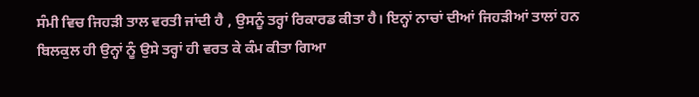ਸੰਮੀ ਵਿਚ ਜਿਹੜੀ ਤਾਲ ਵਰਤੀ ਜਾਂਦੀ ਹੈ , ਉਸਨੂੰ ਤਰ੍ਹਾਂ ਰਿਕਾਰਡ ਕੀਤਾ ਹੈ। ਇਨ੍ਹਾਂ ਨਾਚਾਂ ਦੀਆਂ ਜਿਹੜੀਆਂ ਤਾਲਾਂ ਹਨ ਬਿਲਕੁਲ ਹੀ ਉਨ੍ਹਾਂ ਨੂੰ ਉਸੇ ਤਰ੍ਹਾਂ ਹੀ ਵਰਤ ਕੇ ਕੰਮ ਕੀਤਾ ਗਿਆ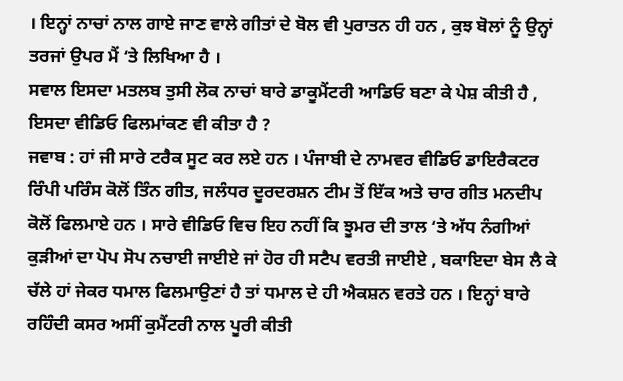। ਇਨ੍ਹਾਂ ਨਾਚਾਂ ਨਾਲ ਗਾਏ ਜਾਣ ਵਾਲੇ ਗੀਤਾਂ ਦੇ ਬੋਲ ਵੀ ਪੁਰਾਤਨ ਹੀ ਹਨ , ਕੁਝ ਬੋਲਾਂ ਨੂੰ ਉਨ੍ਹਾਂ ਤਰਜਾਂ ਉਪਰ ਮੈਂ ‘ਤੇ ਲਿਖਿਆ ਹੈ ।
ਸਵਾਲ ਇਸਦਾ ਮਤਲਬ ਤੁਸੀ ਲੋਕ ਨਾਚਾਂ ਬਾਰੇ ਡਾਕੂਮੈਂਟਰੀ ਆਡਿਓ ਬਣਾ ਕੇ ਪੇਸ਼ ਕੀਤੀ ਹੈ , ਇਸਦਾ ਵੀਡਿਓ ਫਿਲਮਾਂਕਣ ਵੀ ਕੀਤਾ ਹੈ ?
ਜਵਾਬ : ਹਾਂ ਜੀ ਸਾਰੇ ਟਰੈਕ ਸੂਟ ਕਰ ਲਏ ਹਨ । ਪੰਜਾਬੀ ਦੇ ਨਾਮਵਰ ਵੀਡਿਓ ਡਾਇਰੈਕਟਰ ਰਿੰਪੀ ਪਰਿੰਸ ਕੋਲੋਂ ਤਿੰਨ ਗੀਤ, ਜਲੰਧਰ ਦੂਰਦਰਸ਼ਨ ਟੀਮ ਤੋਂ ਇੱਕ ਅਤੇ ਚਾਰ ਗੀਤ ਮਨਦੀਪ ਕੋਲੋਂ ਫਿਲਮਾਏ ਹਨ । ਸਾਰੇ ਵੀਡਿਓ ਵਿਚ ਇਹ ਨਹੀਂ ਕਿ ਝੂਮਰ ਦੀ ਤਾਲ ‘ਤੇ ਅੱਧ ਨੰਗੀਆਂ ਕੁੜੀਆਂ ਦਾ ਪੋਪ ਸੋਪ ਨਚਾਈ ਜਾਈਏ ਜਾਂ ਹੋਰ ਹੀ ਸਟੈਪ ਵਰਤੀ ਜਾਈਏ , ਬਕਾਇਦਾ ਬੇਸ ਲੈ ਕੇ ਚੱਲੇ ਹਾਂ ਜੇਕਰ ਧਮਾਲ ਫਿਲਮਾਉਣਾਂ ਹੈ ਤਾਂ ਧਮਾਲ ਦੇ ਹੀ ਐਕਸ਼ਨ ਵਰਤੇ ਹਨ । ਇਨ੍ਹਾਂ ਬਾਰੇ ਰਹਿੰਦੀ ਕਸਰ ਅਸੀਂ ਕੁਮੈਂਟਰੀ ਨਾਲ ਪੂਰੀ ਕੀਤੀ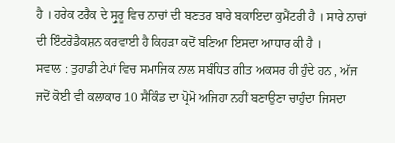ਹੈ । ਹਰੇਕ ਟਰੈਕ ਦੇ ਸ੍ਰੁਰੂ ਵਿਚ ਨਾਚਾਂ ਦੀ ਬਣਤਰ ਬਾਰੇ ਬਕਾਇਦਾ ਕੁਮੈਂਟਰੀ ਹੈ । ਸਾਰੇ ਨਾਚਾਂ ਦੀ ਇੰਟਰੋਡੈਕਸ਼ਨ ਕਰਵਾਈ ਹੈ ਕਿਹੜਾ ਕਦੋਂ ਬਣਿਆ ਇਸਦਾ ਆਧਾਰ ਕੀ ਹੈ ।
ਸਵਾਲ : ਤੁਹਾਡੀ ਟੇਪਾਂ ਵਿਚ ਸਮਾਜਿਕ ਨਾਲ ਸਬੰਧਿਤ ਗੀਤ ਅਕਸਰ ਹੀ ਹੁੰਦੇ ਹਨ , ਅੱਜ ਜਦੋਂ ਕੋਈ ਵੀ ਕਲਾਕਾਰ 10 ਸੈਕਿੰਡ ਦਾ ਪ੍ਰੋਮੋ ਅਜਿਹਾ ਨਹੀਂ ਬਣਾਉਣਾ ਚਾਹੁੰਦਾ ਜਿਸਦਾ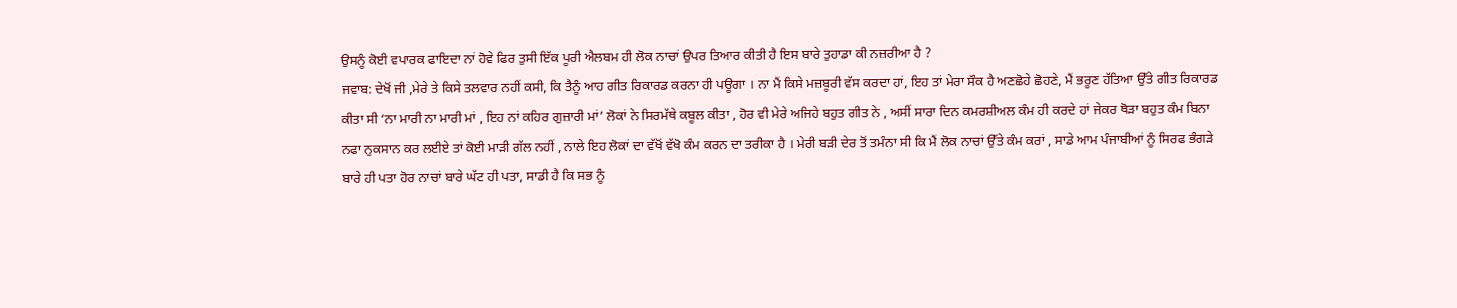ਉਸਨੂੰ ਕੋਈ ਵਪਾਰਕ ਫਾਇਦਾ ਨਾਂ ਹੋਵੇ ਫਿਰ ਤੁਸੀ ਇੱਕ ਪੂਰੀ ਐਲਬਮ ਹੀ ਲੋਕ ਨਾਚਾਂ ਉਪਰ ਤਿਆਰ ਕੀਤੀ ਹੈ ਇਸ ਬਾਰੇ ਤੁਹਾਡਾ ਕੀ ਨਜ਼ਰੀਆ ਹੈ ?
ਜਵਾਬ: ਦੇਖੋਂ ਜੀ ,ਮੇਰੇ ਤੇ ਕਿਸੇ ਤਲਵਾਰ ਨਹੀਂ ਕਸੀ, ਕਿ ਤੈਨੂੰ ਆਹ ਗੀਤ ਰਿਕਾਰਡ ਕਰਨਾ ਹੀ ਪਊਗਾ । ਨਾ ਮੈਂ ਕਿਸੇ ਮਜ਼ਬੂਰੀ ਵੱਸ ਕਰਦਾ ਹਾਂ, ਇਹ ਤਾਂ ਮੇਰਾ ਸੌਕ ਹੈ ਅਣਛੋਹੇ ਛੋਹਣੇ, ਮੈਂ ਭਰੂਣ ਹੱਤਿਆ ਉੱਤੇ ਗੀਤ ਰਿਕਾਰਡ ਕੀਤਾ ਸੀ ‘ਨਾ ਮਾਰੀ ਨਾ ਮਾਰੀ ਮਾਂ , ਇਹ ਨਾਂ ਕਹਿਰ ਗੁਜ਼ਾਰੀ ਮਾਂ’ ਲੋਕਾਂ ਨੇ ਸਿਰਮੱਥੇ ਕਬੂਲ ਕੀਤਾ , ਹੋਰ ਵੀ ਮੇਰੇ ਅਜਿਹੇ ਬਹੁਤ ਗੀਤ ਨੇ , ਅਸੀਂ ਸਾਰਾ ਦਿਨ ਕਮਰਸ਼ੀਅਲ ਕੰਮ ਹੀ ਕਰਦੇ ਹਾਂ ਜੇਕਰ ਥੋੜਾ ਬਹੁਤ ਕੰਮ ਬਿਨਾ ਨਫਾ ਨੁਕਸਾਨ ਕਰ ਲਈਏ ਤਾਂ ਕੋਈ ਮਾੜੀ ਗੱਲ ਨਹੀਂ , ਨਾਲੇ ਇਹ ਲੋਕਾਂ ਦਾ ਵੱਖੋਂ ਵੱਖੋ ਕੰਮ ਕਰਨ ਦਾ ਤਰੀਕਾ ਹੈ । ਮੇਰੀ ਬੜੀ ਦੇਰ ਤੋਂ ਤਮੰਨਾ ਸੀ ਕਿ ਮੈਂ ਲੋਕ ਨਾਚਾਂ ਉੱਤੇ ਕੰਮ ਕਰਾਂ , ਸਾਡੇ ਆਮ ਪੰਜਾਬੀਆਂ ਨੂੰ ਸਿਰਫ ਭੰਗੜੇ ਬਾਰੇ ਹੀ ਪਤਾ ਹੋਰ ਨਾਚਾਂ ਬਾਰੇ ਘੱਟ ਹੀ ਪਤਾ, ਸਾਡੀ ਹੈ ਕਿ ਸਭ ਨੂੰ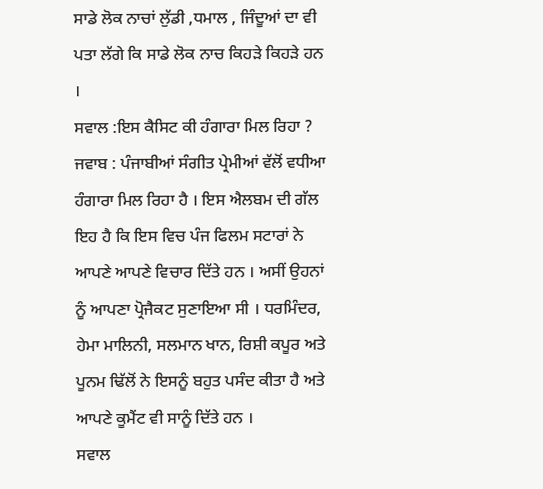ਸਾਡੇ ਲੋਕ ਨਾਚਾਂ ਲੁੱਡੀ ,ਧਮਾਲ , ਜਿੰਦੂਆਂ ਦਾ ਵੀ ਪਤਾ ਲੱਗੇ ਕਿ ਸਾਡੇ ਲੋਕ ਨਾਚ ਕਿਹੜੇ ਕਿਹੜੇ ਹਨ ।
ਸਵਾਲ :ਇਸ ਕੈਸਿਟ ਕੀ ਹੰਗਾਰਾ ਮਿਲ ਰਿਹਾ ?
ਜਵਾਬ : ਪੰਜਾਬੀਆਂ ਸੰਗੀਤ ਪ੍ਰੇਮੀਆਂ ਵੱਲੋਂ ਵਧੀਆ ਹੰਗਾਰਾ ਮਿਲ ਰਿਹਾ ਹੈ । ਇਸ ਐਲਬਮ ਦੀ ਗੱਲ ਇਹ ਹੈ ਕਿ ਇਸ ਵਿਚ ਪੰਜ ਫਿਲਮ ਸਟਾਰਾਂ ਨੇ ਆਪਣੇ ਆਪਣੇ ਵਿਚਾਰ ਦਿੱਤੇ ਹਨ । ਅਸੀਂ ਉਹਨਾਂ ਨੂੰ ਆਪਣਾ ਪ੍ਰੋਜੈਕਟ ਸੁਣਾਇਆ ਸੀ । ਧਰਮਿੰਦਰ, ਹੇਮਾ ਮਾਲਿਨੀ, ਸਲਮਾਨ ਖਾਨ, ਰਿਸ਼ੀ ਕਪੂਰ ਅਤੇ ਪੂਨਮ ਢਿੱਲੋਂ ਨੇ ਇਸਨੂੰ ਬਹੁਤ ਪਸੰਦ ਕੀਤਾ ਹੈ ਅਤੇ ਆਪਣੇ ਕੂਮੈਂਟ ਵੀ ਸਾਨੂੰ ਦਿੱਤੇ ਹਨ ।
ਸਵਾਲ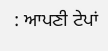: ਆਪਣੀ ਟੇਪਾਂ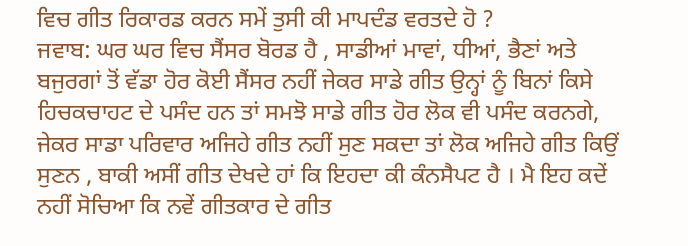ਵਿਚ ਗੀਤ ਰਿਕਾਰਡ ਕਰਨ ਸਮੇਂ ਤੁਸੀ ਕੀ ਮਾਪਦੰਡ ਵਰਤਦੇ ਹੋ ?
ਜਵਾਬ: ਘਰ ਘਰ ਵਿਚ ਸੈਂਸਰ ਬੋਰਡ ਹੈ , ਸਾਡੀਆਂ ਮਾਵਾਂ, ਧੀਆਂ, ਭੈਣਾਂ ਅਤੇ ਬਜੁਰਗਾਂ ਤੋਂ ਵੱਡਾ ਹੋਰ ਕੋਈ ਸੈਂਸਰ ਨਹੀਂ ਜੇਕਰ ਸਾਡੇ ਗੀਤ ਉਨ੍ਹਾਂ ਨੂੰ ਬਿਨਾਂ ਕਿਸੇ ਹਿਚਕਚਾਹਟ ਦੇ ਪਸੰਦ ਹਨ ਤਾਂ ਸਮਝੋ ਸਾਡੇ ਗੀਤ ਹੋਰ ਲੋਕ ਵੀ ਪਸੰਦ ਕਰਨਗੇ, ਜੇਕਰ ਸਾਡਾ ਪਰਿਵਾਰ ਅਜਿਹੇ ਗੀਤ ਨਹੀਂ ਸੁਣ ਸਕਦਾ ਤਾਂ ਲੋਕ ਅਜਿਹੇ ਗੀਤ ਕਿਉਂ ਸੁਣਨ , ਬਾਕੀ ਅਸੀਂ ਗੀਤ ਦੇਖਦੇ ਹਾਂ ਕਿ ਇਹਦਾ ਕੀ ਕੰਨਸੈਪਟ ਹੈ । ਮੈ ਇਹ ਕਦੇਂ ਨਹੀਂ ਸੋਚਿਆ ਕਿ ਨਵੇਂ ਗੀਤਕਾਰ ਦੇ ਗੀਤ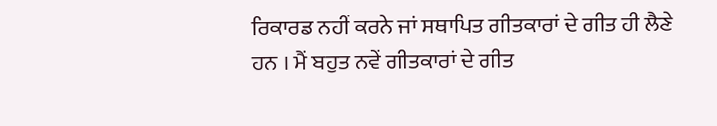ਰਿਕਾਰਡ ਨਹੀਂ ਕਰਨੇ ਜਾਂ ਸਥਾਪਿਤ ਗੀਤਕਾਰਾਂ ਦੇ ਗੀਤ ਹੀ ਲੈਣੇ ਹਨ । ਮੈਂ ਬਹੁਤ ਨਵੇਂ ਗੀਤਕਾਰਾਂ ਦੇ ਗੀਤ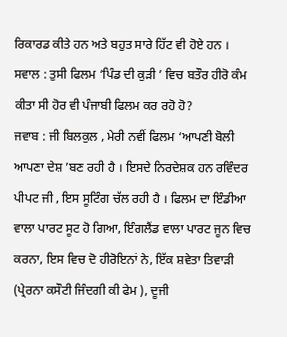ਰਿਕਾਰਡ ਕੀਤੇ ਹਨ ਅਤੇ ਬਹੁਤ ਸਾਰੇ ਹਿੱਟ ਵੀ ਹੋਏ ਹਨ ।
ਸਵਾਲ : ਤੁਸੀ ਫਿਲਮ ‘ਪਿੰਡ ਦੀ ਕੁੜੀ ’ ਵਿਚ ਬਤੌਰ ਹੀਰੋ ਕੰਮ ਕੀਤਾ ਸੀ ਹੋਰ ਵੀ ਪੰਜਾਬੀ ਫਿਲਮ ਕਰ ਰਹੋ ਹੋ?
ਜਵਾਬ : ਜੀ ਬਿਲਕੁਲ , ਮੇਰੀ ਨਵੀਂ ਫਿਲਮ ‘ਆਪਣੀ ਬੋਲੀ ਆਪਣਾ ਦੇਸ਼ ’ਬਣ ਰਹੀ ਹੈ । ਇਸਦੇ ਨਿਰਦੇਸ਼ਕ ਹਨ ਰਵਿੰਦਰ ਪੀਪਟ ਜੀ , ਇਸ ਸੂਟਿੰਗ ਚੱਲ ਰਹੀ ਹੈ । ਫਿਲਮ ਦਾ ਇੰਡੀਆ ਵਾਲਾ ਪਾਰਟ ਸੂਟ ਹੋ ਗਿਆ, ਇੰਗਲੈਂਡ ਵਾਲਾ ਪਾਰਟ ਜੂਨ ਵਿਚ ਕਰਨਾ, ਇਸ ਵਿਚ ਦੋ ਹੀਰੋਇਨਾਂ ਨੇ, ਇੱਕ ਸ਼ਵੇਤਾ ਤਿਵਾੜੀ (ਪ੍ਰੇਰਨਾ ਕਸੌਟੀ ਜਿੰਦਗੀ ਕੀ ਫੇਮ ), ਦੂਜੀ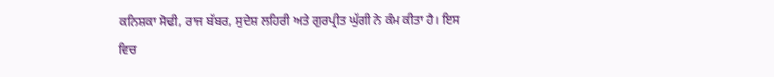ਕਨਿਸ਼ਕਾ ਸੋਢੀ, ਰਾਜ ਬੱਬਰ, ਸੁਦੇਸ਼ ਲਹਿਰੀ ਅਤੇ ਗੁਰਪ੍ਰੀਤ ਘੁੱਗੀ ਨੇ ਕੰਮ ਕੀਤਾ ਹੈ। ਇਸ ਵਿਚ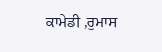ਕਾਮੇਡੀ ,ਰੁਮਾਸ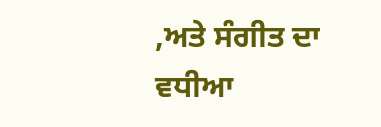,ਅਤੇ ਸੰਗੀਤ ਦਾ ਵਧੀਆ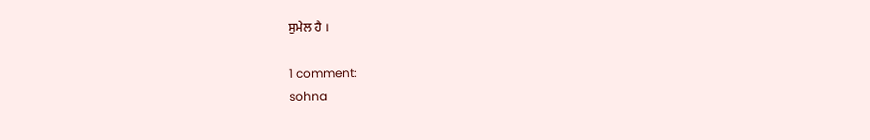ਸੁਮੇਲ ਹੈ ।

1 comment:
sohna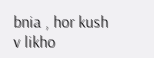bnia , hor kush v likho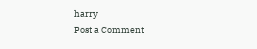harry
Post a Comment